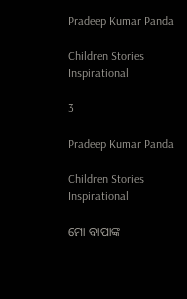Pradeep Kumar Panda

Children Stories Inspirational

3

Pradeep Kumar Panda

Children Stories Inspirational

ମୋ ବାପାଙ୍କ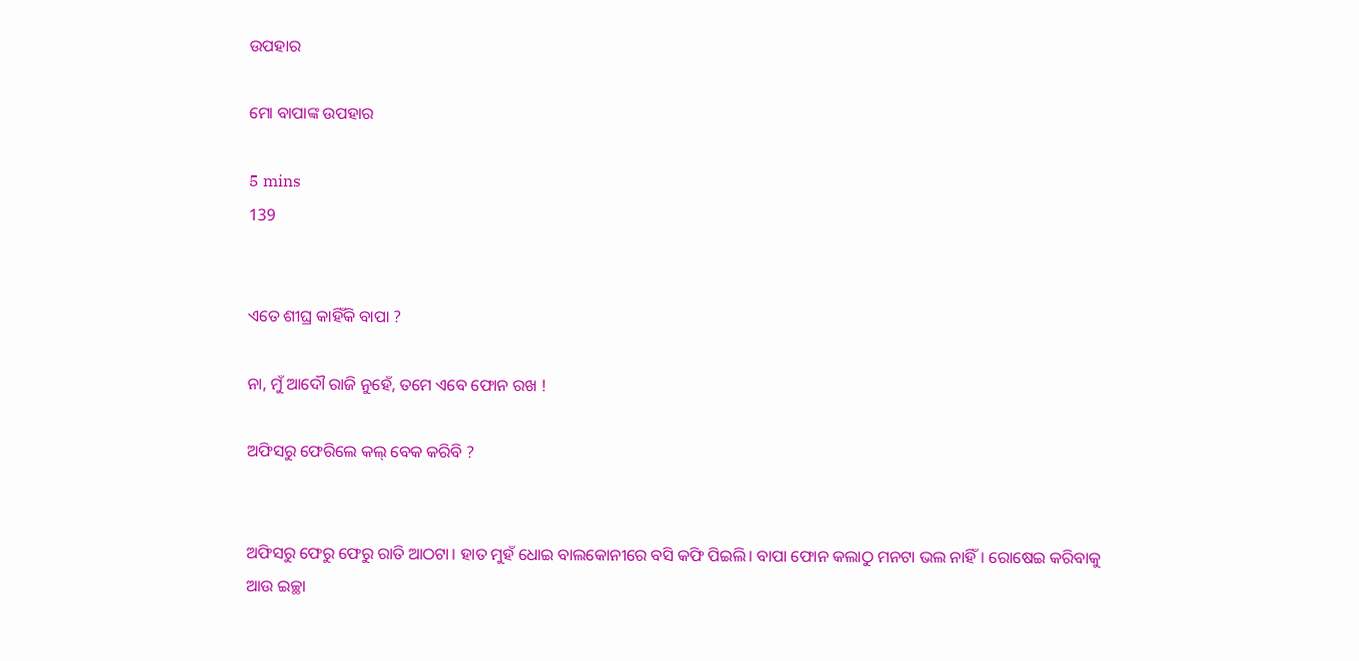ଉପହାର

ମୋ ବାପାଙ୍କ ଉପହାର

5 mins
139


ଏତେ ଶୀଘ୍ର କାହିଁକି ବାପା ?

ନା, ମୁଁ ଆଦୌ ରାଜି ନୁହେଁ, ତମେ ଏବେ ଫୋନ ରଖ !

ଅଫିସରୁ ଫେରିଲେ କଲ୍ ବେକ କରିବି ?


ଅଫିସରୁ ଫେରୁ ଫେରୁ ରାତି ଆଠଟା। ହାତ ମୁହଁ ଧୋଇ ବାଲକୋନୀରେ ବସି କଫି ପିଇଲି। ବାପା ଫୋନ କଲାଠୁ ମନଟା ଭଲ ନାହିଁ। ରୋଷେଇ କରିବାକୁ ଆଉ ଇଚ୍ଛା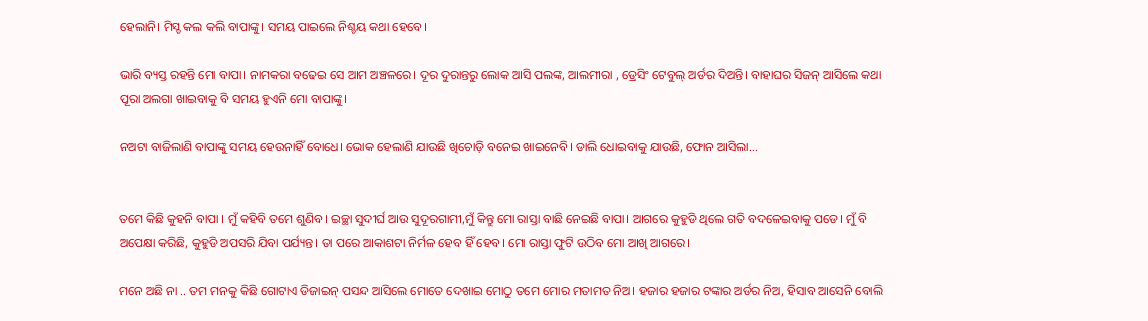ହେଲାନି। ମିସ୍ଡ କଲ କଲି ବାପାଙ୍କୁ। ସମୟ ପାଇଲେ ନିଶ୍ଚୟ କଥା ହେବେ।

ଭାରି ବ୍ୟସ୍ତ ରହନ୍ତି ମୋ ବାପା। ନାମକରା ବଢେଇ ସେ ଆମ ଅଞ୍ଚଳରେ। ଦୂର ଦୁରାନ୍ତରୁ ଲୋକ ଆସି ପଲଙ୍କ, ଆଲମୀରା , ଡ୍ରେସିଂ ଟେବୁଲ୍ ଅର୍ଡର ଦିଅନ୍ତି। ବାହାଘର ସିଜନ୍ ଆସିଲେ କଥା ପୂରା ଅଲଗା ଖାଇବାକୁ ବି ସମୟ ହୁଏନି ମୋ ବାପାଙ୍କୁ।

ନଅଟା ବାଜିଲାଣି ବାପାଙ୍କୁ ସମୟ ହେଉନାହିଁ ବୋଧେ। ଭୋକ ହେଲାଣି ଯାଉଛି ଖିଚୋଡ଼ି ବନେଇ ଖାଇନେବି। ଡାଲି ଧୋଇବାକୁ ଯାଉଛି, ଫୋନ ଆସିଲା...


ତମେ କିଛି କୁହନି ବାପା । ମୁଁ କହିବି ତମେ ଶୁଣିବ। ଇଚ୍ଛା ସୁଦୀର୍ଘ ଆଉ ସୁଦୂରଗାମୀ,ମୁଁ କିନ୍ତୁ ମୋ ରାସ୍ତା ବାଛି ନେଇଛି ବାପା। ଆଗରେ କୁହୁଡି ଥିଲେ ଗତି ବଦଳେଇବାକୁ ପଡେ। ମୁଁ ବି ଅପେକ୍ଷା କରିଛି, କୁହୁଡି ଅପସରି ଯିବା ପର୍ଯ୍ୟନ୍ତ। ତା ପରେ ଆକାଶଟା ନିର୍ମଳ ହେବ ହିଁ ହେବ। ମୋ ରାସ୍ତା ଫୁଟି ଉଠିବ ମୋ ଆଖି ଆଗରେ।

ମନେ ଅଛି ନା .. ତମ ମନକୁ କିଛି ଗୋଟାଏ ଡିଜାଇନ୍ ପସନ୍ଦ ଆସିଲେ ମୋତେ ଦେଖାଇ ମୋଠୁ ତମେ ମୋର ମତାମତ ନିଅ। ହଜାର ହଜାର ଟଙ୍କାର ଅର୍ଡର ନିଅ, ହିସାବ ଆସେନି ବୋଲି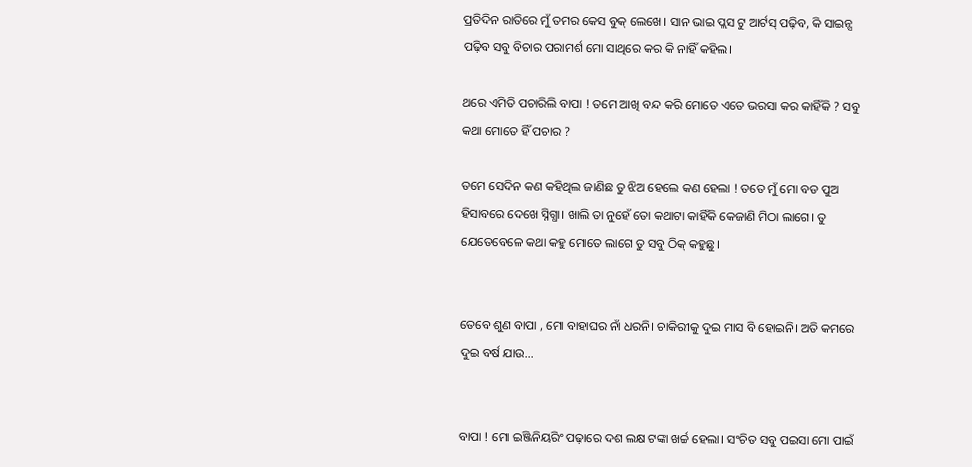ପ୍ରତିଦିନ ରାତିରେ ମୁଁ ତମର କେସ ବୁକ୍ ଲେଖେ। ସାନ ଭାଇ ପ୍ଲସ ଟୁ ଆର୍ଟସ୍ ପଢ଼ିବ, କି ସାଇନ୍ସ ପଢ଼ିବ ସବୁ ବିଚାର ପରାମର୍ଶ ମୋ ସାଥିରେ କର କି ନାହିଁ କହିଲ।

ଥରେ ଏମିତି ପଚାରିଲି ବାପା ! ତମେ ଆଖି ବନ୍ଦ କରି ମୋତେ ଏତେ ଭରସା କର କାହିଁକି ? ସବୁ କଥା ମୋତେ ହିଁ ପଚାର ?

ତମେ ସେଦିନ କଣ କହିଥିଲ ଜାଣିଛ ତୁ ଝିଅ ହେଲେ କଣ ହେଲା ! ତତେ ମୁଁ ମୋ ବଡ ପୁଅ ହିସାବରେ ଦେଖେ ସ୍ନିଗ୍ଧା। ଖାଲି ତା ନୁହେଁ ତୋ କଥାଟା କାହିଁକି କେଜାଣି ମିଠା ଲାଗେ। ତୁ ଯେତେବେଳେ କଥା କହୁ ମୋତେ ଲାଗେ ତୁ ସବୁ ଠିକ୍ କହୁଛୁ।


ତେବେ ଶୁଣ ବାପା , ମୋ ବାହାଘର ନାଁ ଧରନି। ଚାକିରୀକୁ ଦୁଇ ମାସ ବି ହୋଇନି। ଅତି କମରେ ଦୁଇ ବର୍ଷ ଯାଉ...


ବାପା ! ମୋ ଇଞ୍ଜିନିୟରିଂ ପଢ଼ାରେ ଦଶ ଲକ୍ଷ ଟଙ୍କା ଖର୍ଚ୍ଚ ହେଲା। ସଂଚିତ ସବୁ ପଇସା ମୋ ପାଇଁ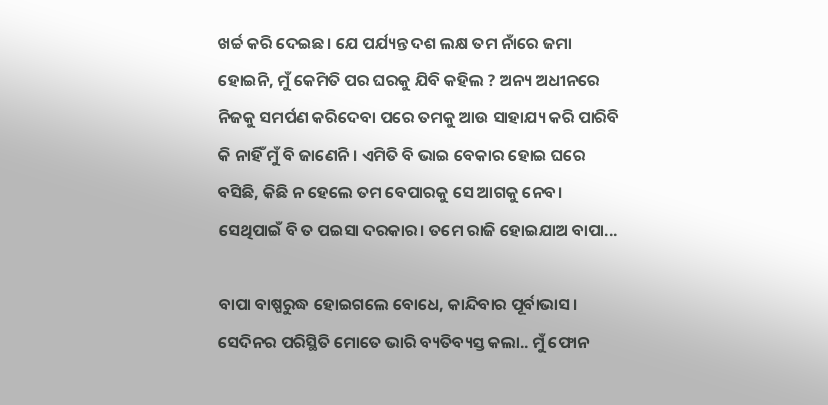ଖର୍ଚ୍ଚ କରି ଦେଇଛ। ଯେ ପର୍ଯ୍ୟନ୍ତ ଦଶ ଲକ୍ଷ ତମ ନାଁରେ ଜମା ହୋଇନି, ମୁଁ କେମିତି ପର ଘରକୁ ଯିବି କହିଲ ? ଅନ୍ୟ ଅଧୀନରେ ନିଜକୁ ସମର୍ପଣ କରିଦେବା ପରେ ତମକୁ ଆଉ ସାହାଯ୍ୟ କରି ପାରିବି କି ନାହିଁ ମୁଁ ବି ଜାଣେନି। ଏମିତି ବି ଭାଇ ବେକାର ହୋଇ ଘରେ ବସିଛି, କିଛି ନ ହେଲେ ତମ ବେପାରକୁ ସେ ଆଗକୁ ନେବ। ସେଥିପାଇଁ ବି ତ ପଇସା ଦରକାର। ତମେ ରାଜି ହୋଇଯାଅ ବାପା...

ବାପା ବାଷ୍ପରୁଦ୍ଧ ହୋଇଗଲେ ବୋଧେ, କାନ୍ଦିବାର ପୂର୍ବାଭାସ। ସେଦିନର ପରିସ୍ଥିତି ମୋତେ ଭାରି ବ୍ୟତିବ୍ୟସ୍ତ କଲା.. ମୁଁ ଫୋନ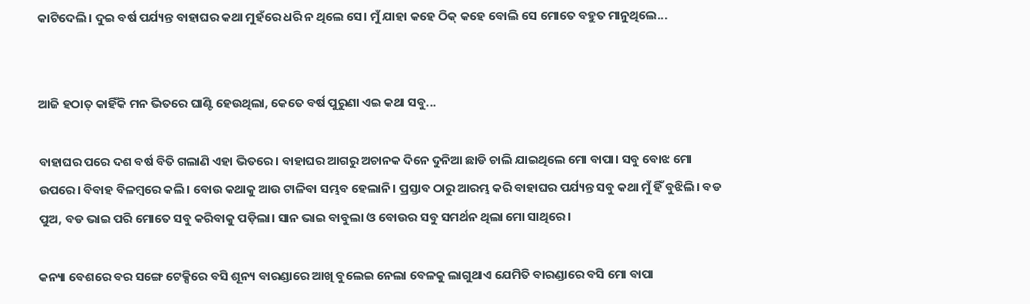କାଟିଦେଲି। ଦୁଇ ବର୍ଷ ପର୍ଯ୍ୟନ୍ତ ବାହାଘର କଥା ମୁହଁରେ ଧରି ନ ଥିଲେ ସେ। ମୁଁ ଯାହା କହେ ଠିକ୍ କହେ ବୋଲି ସେ ମୋତେ ବହୁତ ମାନୁଥିଲେ...


ଆଜି ହଠାତ୍ କାହିଁକି ମନ ଭିତରେ ଘାଣ୍ଟି ହେଉଥିଲା, କେତେ ବର୍ଷ ପୁରୁଣା ଏଇ କଥା ସବୁ...

ବାହାଘର ପରେ ଦଶ ବର୍ଷ ବିତି ଗଲାଣି ଏହା ଭିତରେ। ବାହାଘର ଆଗରୁ ଅଚାନକ ଦିନେ ଦୁନିଆ ଛାଡି ଚାଲି ଯାଇଥିଲେ ମୋ ବାପା। ସବୁ ବୋଝ ମୋ ଉପରେ। ବିବାହ ବିଳମ୍ବରେ କଲି। ବୋଉ କଥାକୁ ଆଉ ଟାଳିବା ସମ୍ଭବ ହେଲାନି। ପ୍ରସ୍ତାବ ଠାରୁ ଆରମ୍ଭ କରି ବାହାଘର ପର୍ଯ୍ୟନ୍ତ ସବୁ କଥା ମୁଁ ହିଁ ବୁଝିଲି। ବଡ ପୁଅ, ବଡ ଭାଇ ପରି ମୋତେ ସବୁ କରିବାକୁ ପଡ଼ିଲା। ସାନ ଭାଇ ବାବୁଲା ଓ ବୋଉର ସବୁ ସମର୍ଥନ ଥିଲା ମୋ ସାଥିରେ।

କନ୍ୟା ବେଶରେ ବର ସଙ୍ଗେ ଟେକ୍ସିରେ ବସି ଶୂନ୍ୟ ବାରଣ୍ଡାରେ ଆଖି ବୁଲେଇ ନେଲା ବେଳକୁ ଲାଗୁଥାଏ ଯେମିତି ବାରଣ୍ଡାରେ ବସି ମୋ ବାପା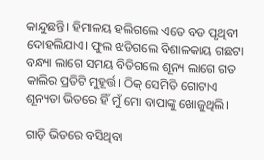କାନ୍ଦୁଛନ୍ତି। ହିମାଳୟ ହଲିଗଲେ ଏତେ ବଡ ପୃଥିବୀ ଦୋହଲିଯାଏ। ଫୁଲ ଝଡିଗଲେ ବିଶାଳକାୟ ଗଛଟା ବନ୍ଧ୍ୟା ଲାଗେ ସମୟ ବିତିଗଲେ ଶୂନ୍ୟ ଲାଗେ ଗତ କାଲିର ପ୍ରତିଟି ମୁହୂର୍ତ୍ତ। ଠିକ୍ ସେମିତି ଗୋଟାଏ ଶୂନ୍ୟତା ଭିତରେ ହିଁ ମୁଁ ମୋ ବାପାଙ୍କୁ ଖୋଜୁଥିଲି।

ଗାଡ଼ି ଭିତରେ ବସିଥିବା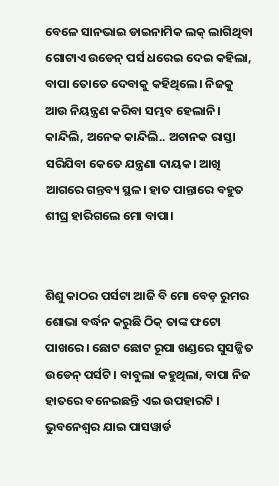ବେଳେ ସାନଭାଇ ଡାଇନାମିକ ଲକ୍ ଲାଗିଥିବା ଗୋଟାଏ ଉଡେନ୍ ପର୍ସ ଧରେଇ ଦେଇ କହିଲା, ବାପା ତୋତେ ଦେବାକୁ କହିଥିଲେ। ନିଜକୁ ଆଉ ନିୟନ୍ତ୍ରଣ କରିବା ସମ୍ଭବ ହେଲାନି। କାନ୍ଦିଲି, ଅନେକ କାନ୍ଦିଲି.. ଅଚାନକ ରାସ୍ତା ସରିଯିବା କେତେ ଯନ୍ତ୍ରଣା ଦାୟକ। ଆଖି ଆଗରେ ଗନ୍ତବ୍ୟ ସ୍ଥଳ। ହାତ ପାନ୍ତାରେ ବହୁତ ଶୀଘ୍ର ହାରିଗଲେ ମୋ ବାପା।


ଶିଶୁ କାଠର ପର୍ସଟା ଆଜି ବି ମୋ ବେଡ଼ ରୁମର ଶୋଭା ବର୍ଦ୍ଧନ କରୁଛି ଠିକ୍ ତାଙ୍କ ଫଟୋ ପାଖରେ। ଛୋଟ ଛୋଟ ରୂପା ଖଣ୍ଡରେ ସୁସଜ୍ଜିତ ଉଡେନ୍ ପର୍ସଟି। ବାବୁଲା କହୁଥିଲା, ବାପା ନିଜ ହାତରେ ବନେଇଛନ୍ତି ଏଇ ଉପହାରଟି । ଭୁବନେଶ୍ୱର ଯାଇ ପାସୱାର୍ଡ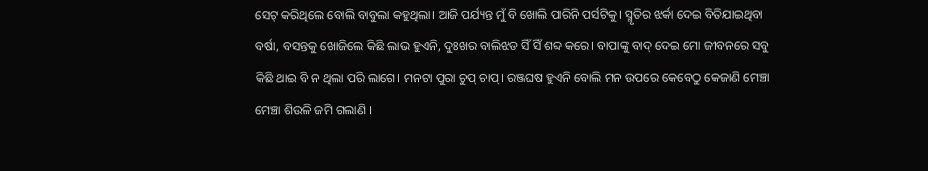ସେଟ୍ କରିଥିଲେ ବୋଲି ବାବୁଲା କହୁଥିଲା। ଆଜି ପର୍ଯ୍ୟନ୍ତ ମୁଁ ବି ଖୋଲି ପାରିନି ପର୍ସଟିକୁ। ସ୍ମୃତିର ଝର୍କା ଦେଇ ବିତିଯାଇଥିବା ବର୍ଷା, ବସନ୍ତକୁ ଖୋଜିଲେ କିଛି ଲାଭ ହୁଏନି, ଦୁଃଖର ବାଲିଝଡ ସିଁ ସିଁ ଶବ୍ଦ କରେ। ବାପାଙ୍କୁ ବାଦ୍ ଦେଇ ମୋ ଜୀବନରେ ସବୁ କିଛି ଥାଇ ବି ନ ଥିଲା ପରି ଲାଗେ। ମନଟା ପୁରା ଚୁପ୍ ଚାପ୍। ରଞ୍ଜଘଷ ହୁଏନି ବୋଲି ମନ ଉପରେ କେବେଠୁ କେଜାଣି ମେଞ୍ଚା ମେଞ୍ଚା ଶିଉଳି ଜମି ଗଲାଣି ।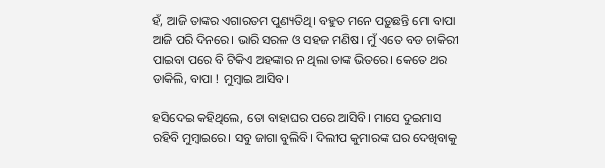ହଁ, ଆଜି ତାଙ୍କର ଏଗାରତମ ପୁଣ୍ୟତିଥି। ବହୁତ ମନେ ପଡ଼ୁଛନ୍ତି ମୋ ବାପା ଆଜି ପରି ଦିନରେ। ଭାରି ସରଳ ଓ ସହଜ ମଣିଷ। ମୁଁ ଏତେ ବଡ ଚାକିରୀ ପାଇବା ପରେ ବି ଟିକିଏ ଅହଙ୍କାର ନ ଥିଲା ତାଙ୍କ ଭିତରେ। କେତେ ଥର ଡାକିଲି, ବାପା ! ମୁମ୍ବାଇ ଆସିବ।

ହସିଦେଇ କହିଥିଲେ, ତୋ ବାହାଘର ପରେ ଆସିବି। ମାସେ ଦୁଇମାସ ରହିବି ମୁମ୍ବାଇରେ। ସବୁ ଜାଗା ବୁଲିବି। ଦିଲୀପ କୁମାରଙ୍କ ଘର ଦେଖିବାକୁ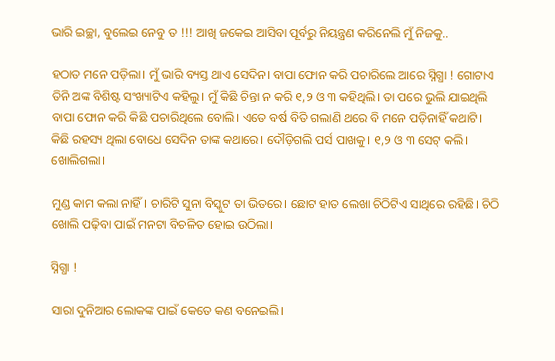ଭାରି ଇଚ୍ଛା, ବୁଲେଇ ନେବୁ ତ !!! ଆଖି ଜକେଇ ଆସିବା ପୂର୍ବରୁ ନିୟନ୍ତ୍ରଣ କରିନେଲି ମୁଁ ନିଜକୁ..

ହଠାତ ମନେ ପଡ଼ିଲା। ମୁଁ ଭାରି ବ୍ୟସ୍ତ ଥାଏ ସେଦିନ। ବାପା ଫୋନ କରି ପଚାରିଲେ ଆରେ ସ୍ନିଗ୍ଧା ! ଗୋଟାଏ ତିନି ଅଙ୍କ ବିଶିଷ୍ଟ ସଂଖ୍ୟାଟିଏ କହିଲୁ। ମୁଁ କିଛି ଚିନ୍ତା ନ କରି ୧,୨ ଓ ୩ କହିଥିଲି। ତା ପରେ ଭୁଲି ଯାଇଥିଲି ବାପା ଫୋନ କରି କିଛି ପଚାରିଥିଲେ ବୋଲି। ଏତେ ବର୍ଷ ବିତି ଗଲାଣି ଥରେ ବି ମନେ ପଡ଼ିନାହିଁ କଥାଟି। କିଛି ରହସ୍ୟ ଥିଲା ବୋଧେ ସେଦିନ ତାଙ୍କ କଥାରେ। ଦୌଡ଼ିଗଲି ପର୍ସ ପାଖକୁ। ୧,୨ ଓ ୩ ସେଟ୍ କଲି। ଖୋଲିଗଲା।

ମୁଣ୍ଡ କାମ କଲା ନାହିଁ। ଚାରିଟି ସୁନା ବିସ୍କୁଟ ତା ଭିତରେ। ଛୋଟ ହାତ ଲେଖା ଚିଠିଟିଏ ସାଥିରେ ରହିଛି। ଚିଠି ଖୋଲି ପଢ଼ିବା ପାଇଁ ମନଟା ବିଚଳିତ ହୋଇ ଉଠିଲା।

ସ୍ନିଗ୍ଧା !

ସାରା ଦୁନିଆର ଲୋକଙ୍କ ପାଇଁ କେତେ କଣ ବନେଇଲି।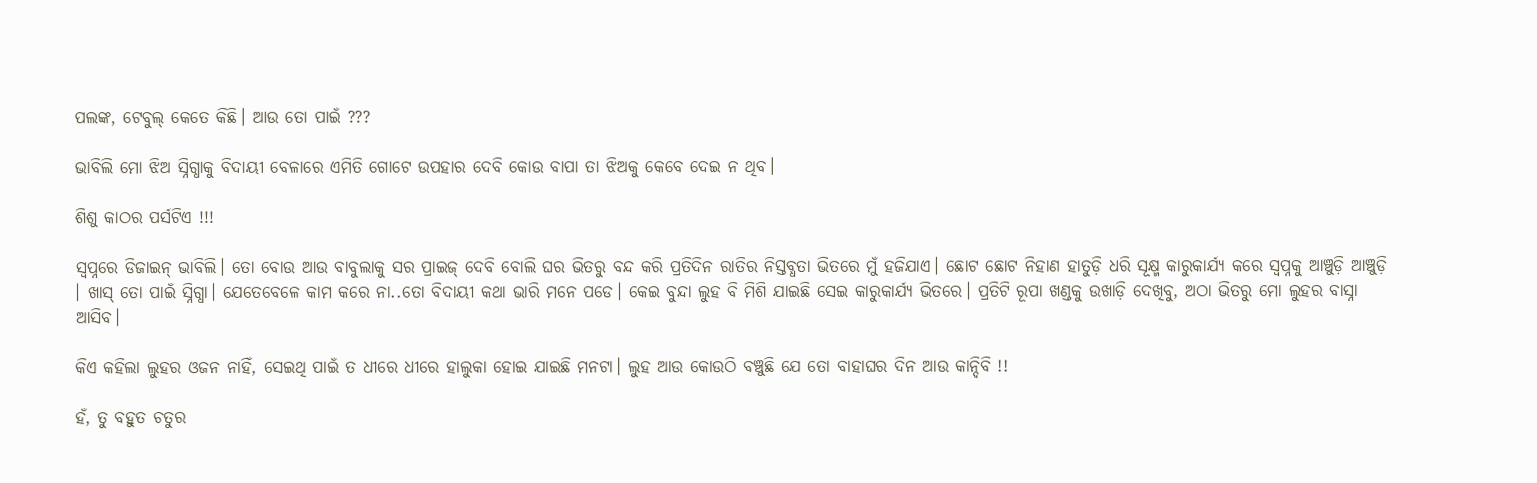ପଲଙ୍କ, ଟେବୁଲ୍ କେତେ କିଛି। ଆଉ ତୋ ପାଇଁ ???

ଭାବିଲି ମୋ ଝିଅ ସ୍ନିଗ୍ଧାକୁ ବିଦାୟୀ ବେଳାରେ ଏମିତି ଗୋଟେ ଉପହାର ଦେବି କୋଉ ବାପା ତା ଝିଅକୁ କେବେ ଦେଇ ନ ଥିବ।

ଶିଶୁ କାଠର ପର୍ସଟିଏ !!!

ସ୍ୱପ୍ନରେ ଡିଜାଇନ୍ ଭାବିଲି। ତୋ ବୋଉ ଆଉ ବାବୁଲାକୁ ସର ପ୍ରାଇଜ୍ ଦେବି ବୋଲି ଘର ଭିତରୁ ବନ୍ଦ କରି ପ୍ରତିଦିନ ରାତିର ନିସ୍ତବ୍ଧତା ଭିତରେ ମୁଁ ହଜିଯାଏ। ଛୋଟ ଛୋଟ ନିହାଣ ହାତୁଡ଼ି ଧରି ସୂକ୍ଷ୍ମ କାରୁକାର୍ଯ୍ୟ କରେ ସ୍ବପ୍ନକୁ ଆଞ୍ଚୁଡ଼ି ଆଞ୍ଚୁଡ଼ି । ଖାସ୍ ତୋ ପାଇଁ ସ୍ନିଗ୍ଧା। ଯେତେବେଳେ କାମ କରେ ନା..ତୋ ବିଦାୟୀ କଥା ଭାରି ମନେ ପଡେ। କେଇ ବୁନ୍ଦା ଲୁହ ବି ମିଶି ଯାଇଛି ସେଇ କାରୁକାର୍ଯ୍ୟ ଭିତରେ। ପ୍ରତିଟି ରୂପା ଖଣ୍ଡକୁ ଉଖାଡ଼ି ଦେଖିବୁ, ଅଠା ଭିତରୁ ମୋ ଲୁହର ବାସ୍ନା ଆସିବ।

କିଏ କହିଲା ଲୁହର ଓଜନ ନାହିଁ, ସେଇଥି ପାଇଁ ତ ଧୀରେ ଧୀରେ ହାଲୁକା ହୋଇ ଯାଇଛି ମନଟା। ଲୁହ ଆଉ କୋଉଠି ବଞ୍ଚୁଛି ଯେ ତୋ ବାହାଘର ଦିନ ଆଉ କାନ୍ଦିବି !!

ହଁ, ତୁ ବହୁତ ଚତୁର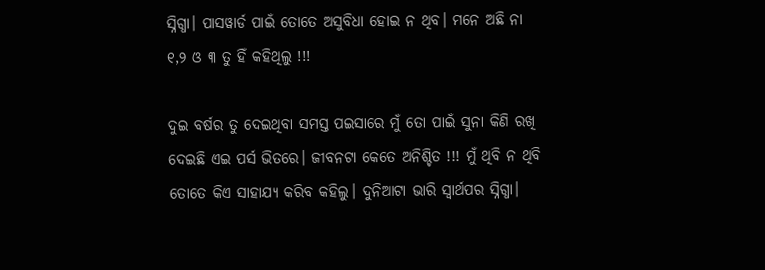ସ୍ନିଗ୍ଧା। ପାସୱାର୍ଡ ପାଇଁ ତୋତେ ଅସୁବିଧା ହୋଇ ନ ଥିବ। ମନେ ଅଛି ନା ୧,୨ ଓ ୩ ତୁ ହିଁ କହିଥିଲୁ !!!

ଦୁଇ ବର୍ଷର ତୁ ଦେଇଥିବା ସମସ୍ତ ପଇସାରେ ମୁଁ ତୋ ପାଇଁ ସୁନା କିଣି ରଖି ଦେଇଛି ଏଇ ପର୍ସ ଭିତରେ। ଜୀବନଟା କେତେ ଅନିଶ୍ଚିତ !!! ମୁଁ ଥିବି ନ ଥିବି ତୋତେ କିଏ ସାହାଯ୍ୟ କରିବ କହିଲୁ। ଦୁନିଆଟା ଭାରି ସ୍ୱାର୍ଥପର ସ୍ନିଗ୍ଧା।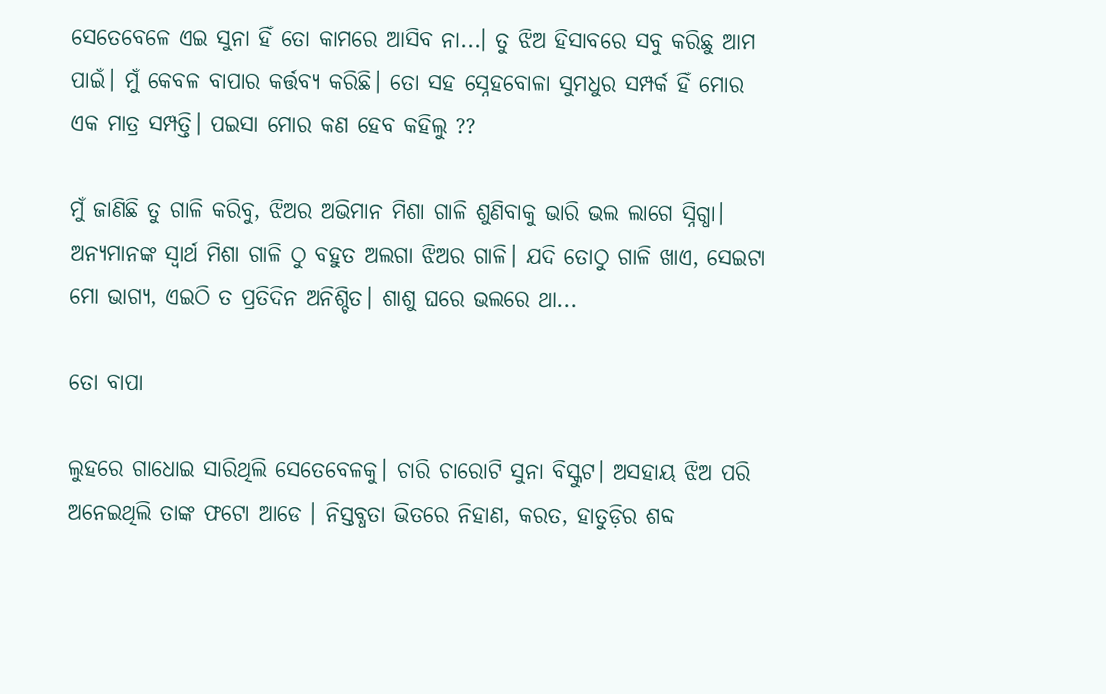ସେତେବେଳେ ଏଇ ସୁନା ହିଁ ତୋ କାମରେ ଆସିବ ନା...। ତୁ ଝିଅ ହିସାବରେ ସବୁ କରିଛୁ ଆମ ପାଇଁ। ମୁଁ କେବଳ ବାପାର କର୍ତ୍ତବ୍ୟ କରିଛି। ତୋ ସହ ସ୍ନେହବୋଳା ସୁମଧୁର ସମ୍ପର୍କ ହିଁ ମୋର ଏକ ମାତ୍ର ସମ୍ପତ୍ତି। ପଇସା ମୋର କଣ ହେବ କହିଲୁ ??

ମୁଁ ଜାଣିଛି ତୁ ଗାଳି କରିବୁ, ଝିଅର ଅଭିମାନ ମିଶା ଗାଳି ଶୁଣିବାକୁ ଭାରି ଭଲ ଲାଗେ ସ୍ନିଗ୍ଧା। ଅନ୍ୟମାନଙ୍କ ସ୍ବାର୍ଥ ମିଶା ଗାଳି ଠୁ ବହୁତ ଅଲଗା ଝିଅର ଗାଳି। ଯଦି ତୋଠୁ ଗାଳି ଖାଏ, ସେଇଟା ମୋ ଭାଗ୍ୟ, ଏଇଠି ତ ପ୍ରତିଦିନ ଅନିଶ୍ଚିତ। ଶାଶୁ ଘରେ ଭଲରେ ଥା...

ତୋ ବାପା

ଲୁହରେ ଗାଧୋଇ ସାରିଥିଲି ସେତେବେଳକୁ। ଚାରି ଚାରୋଟି ସୁନା ବିସ୍କୁଟ। ଅସହାୟ ଝିଅ ପରି ଅନେଇଥିଲି ତାଙ୍କ ଫଟୋ ଆଡେ । ନିସ୍ତବ୍ଧତା ଭିତରେ ନିହାଣ, କରତ, ହାତୁଡ଼ିର ଶବ୍ଦ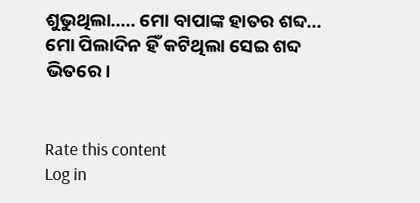ଶୁଭୁଥିଲା..... ମୋ ବାପାଙ୍କ ହାତର ଶବ୍ଦ... ମୋ ପିଲାଦିନ ହିଁ କଟିଥିଲା ସେଇ ଶବ୍ଦ ଭିତରେ।


Rate this content
Log in